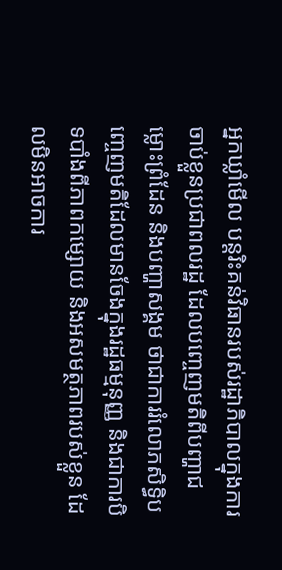អ្នកឃ្លាំមើល បន្តរិះគន់វិធានរបស់រដ្ឋាភិបាលក្នុងការចាប់ខ្លួនប្រជាពលរដ្ឋ ដែលបញ្ចេញមតិពីបញ្ហាជម្លោះព្រំដែន និងបញ្ហាសង្គម ថាជាការរំលោភសិទ្ធិបញ្ចេញមតិដែលមានចែងក្នុងរដ្ឋធម្មនុញ្ញ និងជាការបិទបាំងពីភាពកម្សោយ និងអសមត្ថភាពរបស់ខ្លួន ដែលមិនអាចការ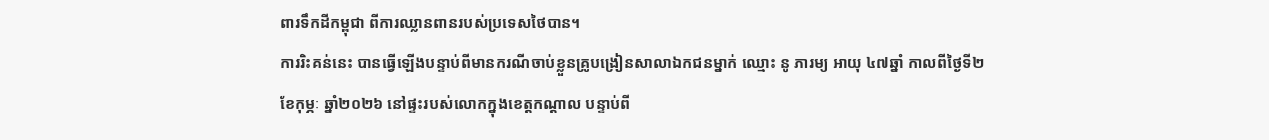ពារទឹកដីកម្ពុជា ពីការឈ្លានពានរបស់ប្រទេសថៃបាន។
ការរិះគន់នេះ បានធ្វើឡើងបន្ទាប់ពីមានករណីចាប់ខ្លួនគ្រូបង្រៀនសាលាឯកជនម្នាក់ ឈ្មោះ នូ ភារម្យ អាយុ ៤៧ឆ្នាំ កាលពីថ្ងៃទី២ ខែកុម្ភៈ ឆ្នាំ២០២៦ នៅផ្ទះរបស់លោកក្នុងខេត្តកណ្តាល បន្ទាប់ពី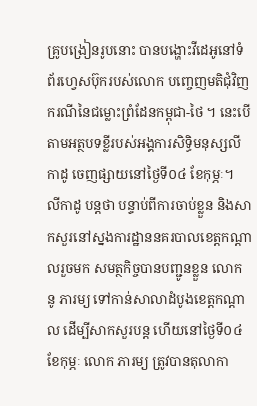គ្រូបង្រៀនរូបនោះ បានបង្ហោះវីដេអូនៅទំព័រហ្វេសប៊ុករបស់លោក បញ្ចេញមតិជុំវិញករណីនៃជម្លោះព្រំដែនកម្ពុជា-ថៃ ។ នេះបើតាមអត្ថបទខ្លីរបស់អង្គការសិទ្ធិមនុស្សលីកាដូ ចេញផ្សាយនៅថ្ងៃទី០៤ ខែកុម្ភៈ។
លីកាដូ បន្តថា បន្ទាប់ពីការចាប់ខ្លួន និងសាកសួរនៅស្នងការដ្ឋាននគរបាលខេត្តកណ្តាលរួចមក សមត្ថកិច្ចបានបញ្ជូនខ្លួន លោក នូ ភារម្យ ទៅកាន់សាលាដំបូងខេត្តកណ្តាល ដើម្បីសាកសួរបន្ត ហើយនៅថ្ងៃទី០៤ ខែកុម្ភៈ លោក ភារម្យ ត្រូវបានតុលាកា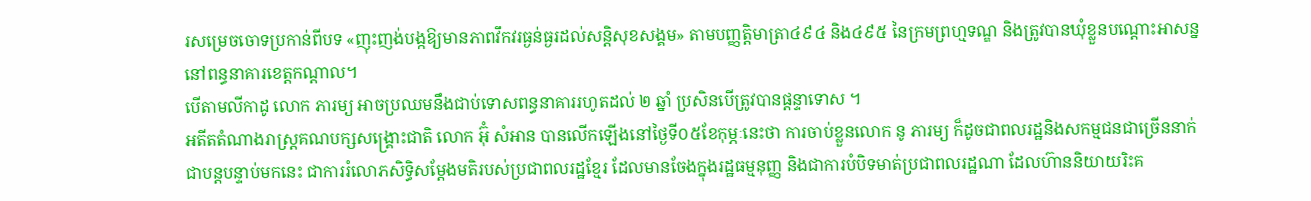រសម្រេចចោទប្រកាន់ពីបទ «ញុះញង់បង្កឱ្យមានភាពវឹកវរធ្ងន់ធ្ងរដល់សន្តិសុខសង្គម» តាមបញ្ញត្តិមាត្រា៤៩៤ និង៤៩៥ នៃក្រមព្រហ្មទណ្ឌ និងត្រូវបានឃុំខ្លួនបណ្តោះអាសន្ននៅពន្ធនាគារខេត្តកណ្តាល។
បើតាមលីកាដូ លោក ភារម្យ អាចប្រឈមនឹងជាប់ទោសពន្ធនាគាររហូតដល់ ២ ឆ្នាំ ប្រសិនបើត្រូវបានផ្តន្ទាទោស ។
អតីតតំណាងរាស្ត្រគណបក្សសង្គ្រោះជាតិ លោក អ៊ុំ សំអាន បានលើកឡើងនៅថ្ងៃទី០៥ខែកុម្ភៈនេះថា ការចាប់ខ្លួនលោក នូ ភារម្យ ក៏ដូចជាពលរដ្ឋនិងសកម្មជនជាច្រើននាក់ ជាបន្តបន្ទាប់មកនេះ ជាការរំលោភសិទ្ធិសម្តែងមតិរបស់ប្រជាពលរដ្ឋខ្មែរ ដែលមានចែងក្នុងរដ្ឋធម្មនុញ្ញ និងជាការបំបិទមាត់ប្រជាពលរដ្ឋណា ដែលហ៊ាននិយាយរិះគ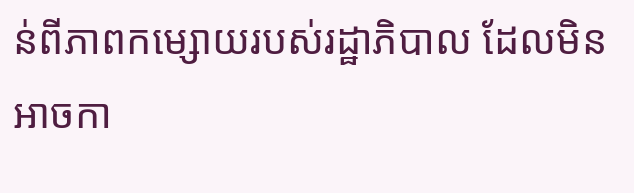ន់ពីភាពកម្សោយរបស់រដ្ឋាភិបាល ដែលមិនអាចកា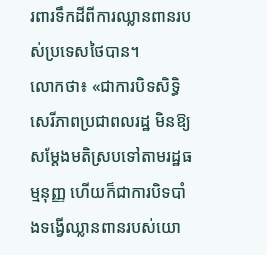រពារទឹកដីពីការឈ្លានពានរបស់ប្រទេសថៃបាន។
លោកថា៖ «ជាការបិទសិទ្ធិសេរីភាពប្រជាពលរដ្ឋ មិនឱ្យសម្តែងមតិស្របទៅតាមរដ្ឋធម្មនុញ្ញ ហើយក៏ជាការបិទបាំងទង្វើឈ្លានពានរបស់យោ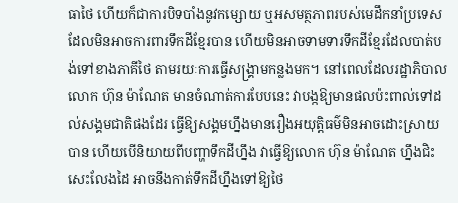ធាថៃ ហើយក៏ជាការបិទបាំងនូវកម្សោយ ឬអសមត្ថភាពរបស់មេដឹកនាំប្រទេស ដែលមិនអាចការពារទឹកដីខ្មែរបាន ហើយមិនអាចទាមទារទឹកដីខ្មែរដែលបាត់បង់ទៅខាងភាគីថៃ តាមរយៈការធ្វើសង្គ្រាមកន្លងមក។ នៅពេលដែលរដ្ឋាភិបាល លោក ហ៊ុន ម៉ាណែត មានចំណាត់ការបែបនេះ វាបង្កឱ្យមានផលប៉ះពាល់ទៅដល់សង្គមជាតិផងដែរ ធ្វើឱ្យសង្គមហ្នឹងមានរឿងអយុត្តិធម៌មិនអាចដោះស្រាយបាន ហើយបើនិយាយពីបញ្ហាទឹកដីហ្នឹង វាធ្វើឱ្យលោក ហ៊ុន ម៉ាណែត ហ្នឹងជិះសេះលែងដៃ អាចនឹងកាត់ទឹកដីហ្នឹងទៅឱ្យថៃ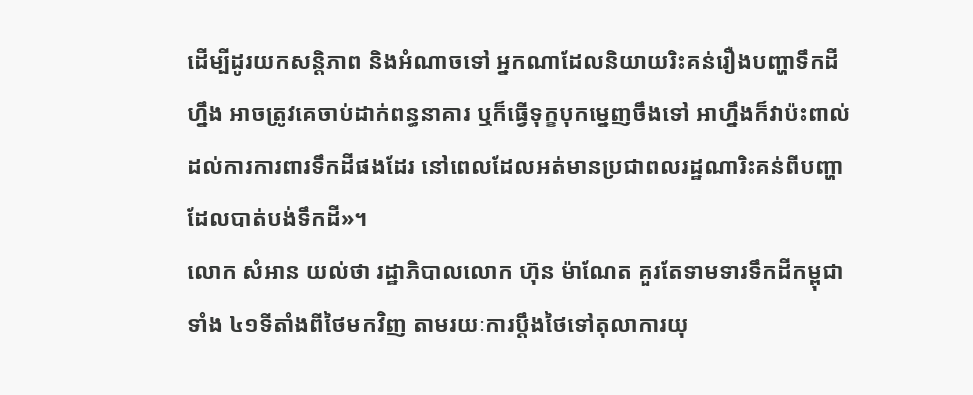ដើម្បីដូរយកសន្តិភាព និងអំណាចទៅ អ្នកណាដែលនិយាយរិះគន់រឿងបញ្ហាទឹកដីហ្នឹង អាចត្រូវគេចាប់ដាក់ពន្ធនាគារ ឬក៏ធ្វើទុក្ខបុកម្នេញចឹងទៅ អាហ្នឹងក៏វាប៉ះពាល់ដល់ការការពារទឹកដីផងដែរ នៅពេលដែលអត់មានប្រជាពលរដ្ឋណារិះគន់ពីបញ្ហាដែលបាត់បង់ទឹកដី»។
លោក សំអាន យល់ថា រដ្ឋាភិបាលលោក ហ៊ុន ម៉ាណែត គួរតែទាមទារទឹកដីកម្ពុជាទាំង ៤១ទីតាំងពីថៃមកវិញ តាមរយៈការប្តឹងថៃទៅតុលាការយុ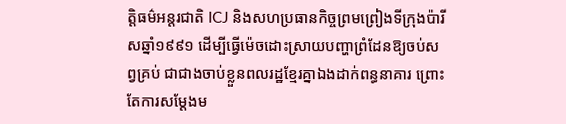ត្តិធម៌អន្តរជាតិ ICJ និងសហប្រធានកិច្ចព្រមព្រៀងទីក្រុងប៉ារីសឆ្នាំ១៩៩១ ដើម្បីធ្វើម៉េចដោះស្រាយបញ្ហាព្រំដែនឱ្យចប់សព្វគ្រប់ ជាជាងចាប់ខ្លួនពលរដ្ឋខ្មែរគ្នាឯងដាក់ពន្ធនាគារ ព្រោះតែការសម្តែងម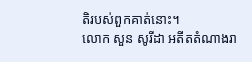តិរបស់ពួកគាត់នោះ។
លោក សួន សូរីដា អតីតតំណាងរា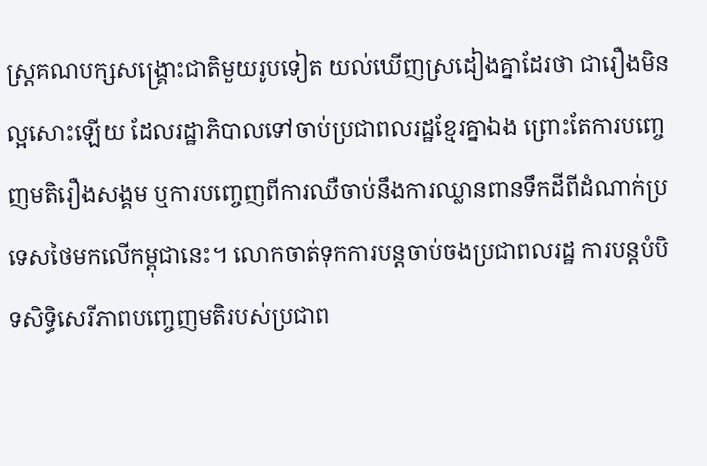ស្ត្រគណបក្សសង្គ្រោះជាតិមួយរូបទៀត យល់ឃើញស្រដៀងគ្នាដែរថា ជារឿងមិនល្អសោះឡើយ ដែលរដ្ឋាភិបាលទៅចាប់ប្រជាពលរដ្ឋខ្មែរគ្នាឯង ព្រោះតែការបញ្ចេញមតិរឿងសង្គម ឬការបញ្ចេញពីការឈឺចាប់នឹងការឈ្លានពានទឹកដីពីដំណាក់ប្រទេសថៃមកលើកម្ពុជានេះ។ លោកចាត់ទុកការបន្តចាប់ចងប្រជាពលរដ្ឋ ការបន្តបំបិទសិទ្ធិសេរីភាពបញ្ចេញមតិរបស់ប្រជាព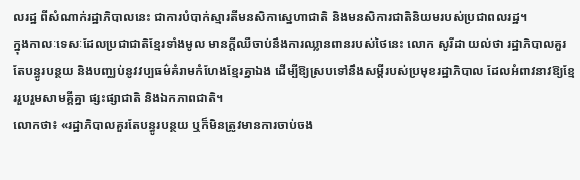លរដ្ឋ ពីសំណាក់រដ្ឋាភិបាលនេះ ជាការបំបាក់ស្មារតីមនសិកាស្នេហាជាតិ និងមនសិការជាតិនិយមរបស់ប្រជាពលរដ្ឋ។
ក្នុងកាលៈទេសៈដែលប្រជាជាតិខ្មែរទាំងមូល មានក្តីឈឺចាប់នឹងការឈ្លានពានរបស់ថៃនេះ លោក សូរីដា យល់ថា រដ្ឋាភិបាលគួរតែបន្ធូរបន្ថយ និងបញ្ឈប់នូវវប្បធម៌គំរាមកំហែងខ្មែរគ្នាឯង ដើម្បីឱ្យស្របទៅនឹងសម្តីរបស់ប្រមុខរដ្ឋាភិបាល ដែលអំពាវនាវឱ្យខ្មែររួបរួមសាមគ្គីគ្នា ផ្សះផ្សាជាតិ និងឯកភាពជាតិ។
លោកថា៖ «រដ្ឋាភិបាលគួរតែបន្ធូរបន្ថយ ឬក៏មិនត្រូវមានការចាប់ចង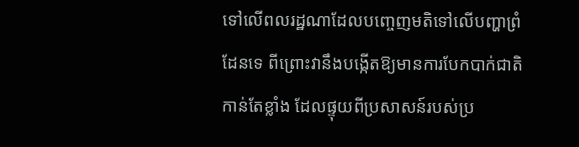ទៅលើពលរដ្ឋណាដែលបញ្ចេញមតិទៅលើបញ្ហាព្រំដែនទេ ពីព្រោះវានឹងបង្កើតឱ្យមានការបែកបាក់ជាតិកាន់តែខ្លាំង ដែលផ្ទុយពីប្រសាសន៍របស់ប្រ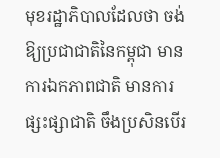មុខរដ្ឋាភិបាលដែលថា ចង់ឱ្យប្រជាជាតិនៃកម្ពុជា មានការឯកភាពជាតិ មានការផ្សះផ្សាជាតិ ចឹងប្រសិនបើរ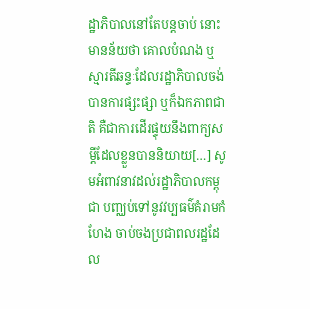ដ្ឋាភិបាលនៅតែបន្តចាប់ នោះមានន័យថា គោលបំណង ឬស្មារតីឆន្ទៈដែលរដ្ឋាភិបាលចង់បានការផ្សះផ្សា ឬក៏ឯកភាពជាតិ គឺជាការដើរផ្ទុយនឹងពាក្យសម្តីដែលខ្លួនបាននិយាយ[…] សូមអំពាវនាវដល់រដ្ឋាភិបាលកម្ពុជា បញ្ឈប់ទៅនូវវប្បធម៌គំរាមកំហែង ចាប់ចងប្រជាពលរដ្ឋដែល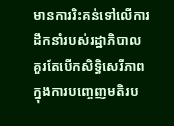មានការរិះគន់ទៅលើការដឹកនាំរបស់រដ្ឋាភិបាល គួរតែបើកសិទ្ធិសេរីភាពក្នុងការបញ្ចេញមតិរប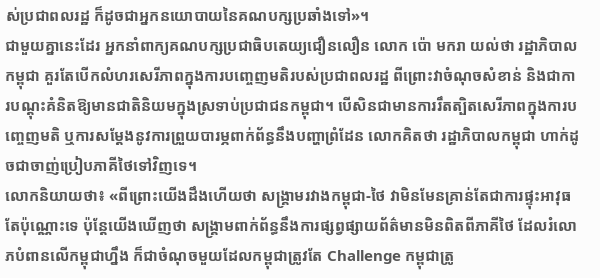ស់ប្រជាពលរដ្ឋ ក៏ដូចជាអ្នកនយោបាយនៃគណបក្សប្រឆាំងទៅ»។
ជាមួយគ្នានេះដែរ អ្នកនាំពាក្យគណបក្សប្រជាធិបតេយ្យជឿនលឿន លោក ប៉ោ មករា យល់ថា រដ្ឋាភិបាលកម្ពុជា គួរតែបើកលំហរសេរីភាពក្នុងការបញ្ចេញមតិរបស់ប្រជាពលរដ្ឋ ពីព្រោះវាចំណុចសំខាន់ និងជាការបណ្តុះគំនិតឱ្យមានជាតិនិយមក្នុងស្រទាប់ប្រជាជនកម្ពុជា។ បើសិនជាមានការរឹតត្បិតសេរីភាពក្នុងការបញ្ចេញមតិ ឬការសម្តែងនូវការព្រួយបារម្ភពាក់ព័ន្ធនឹងបញ្ហាព្រំដែន លោកគិតថា រដ្ឋាភិបាលកម្ពុជា ហាក់ដូចជាចាញ់ប្រៀបភាគីថៃទៅវិញទេ។
លោកនិយាយថា៖ «ពីព្រោះយើងដឹងហើយថា សង្គ្រាមរវាងកម្ពុជា-ថៃ វាមិនមែនគ្រាន់តែជាការផ្ទុះអាវុធតែប៉ុណ្ណោះទេ ប៉ុន្តែយើងឃើញថា សង្គ្រាមពាក់ព័ន្ធនឹងការផ្សព្វផ្សាយព័ត៌មានមិនពិតពីភាគីថៃ ដែលរំលោភបំពានលើកម្ពុជាហ្នឹង ក៏ជាចំណុចមួយដែលកម្ពុជាត្រូវតែ Challenge កម្ពុជាត្រូ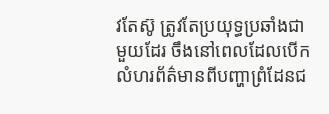វតែស៊ូ ត្រូវតែប្រយុទ្ធប្រឆាំងជាមួយដែរ ចឹងនៅពេលដែលបើកលំហរព័ត៌មានពីបញ្ហាព្រំដែនជ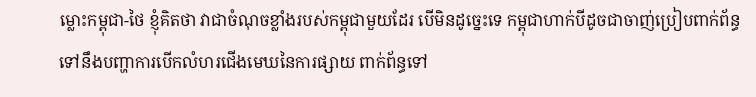ម្លោះកម្ពុជា-ថៃ ខ្ញុំគិតថា វាជាចំណុចខ្លាំងរបស់កម្ពុជាមួយដែរ បើមិនដូច្នេះទេ កម្ពុជាហាក់បីដូចជាចាញ់ប្រៀបពាក់ព័ន្ធទៅនឹងបញ្ហាការបើកលំហរជើងមេឃនៃការផ្សាយ ពាក់ព័ន្ធទៅ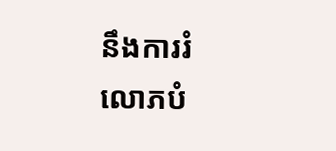នឹងការរំលោភបំ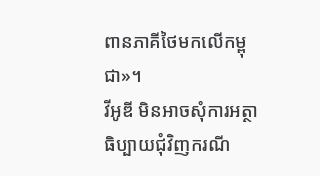ពានភាគីថៃមកលើកម្ពុជា»។
វីអូឌី មិនអាចសុំការអត្ថាធិប្បាយជុំវិញករណី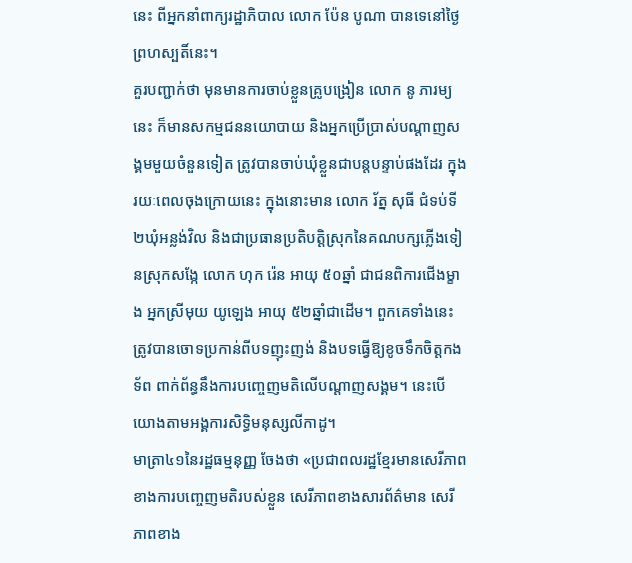នេះ ពីអ្នកនាំពាក្យរដ្ឋាភិបាល លោក ប៉ែន បូណា បានទេនៅថ្ងៃព្រហស្បតិ៍នេះ។
គួរបញ្ជាក់ថា មុនមានការចាប់ខ្លួនគ្រូបង្រៀន លោក នូ ភារម្យ នេះ ក៏មានសកម្មជននយោបាយ និងអ្នកប្រើប្រាស់បណ្តាញសង្គមមួយចំនួនទៀត ត្រូវបានចាប់ឃុំខ្លួនជាបន្តបន្ទាប់ផងដែរ ក្នុងរយៈពេលចុងក្រោយនេះ ក្នុងនោះមាន លោក រ័ត្ន សុធី ជំទប់ទី២ឃុំអន្លង់វិល និងជាប្រធានប្រតិបត្តិស្រុកនៃគណបក្សភ្លើងទៀនស្រុកសង្កែ លោក ហុក រ៉េន អាយុ ៥០ឆ្នាំ ជាជនពិការជើងម្ខាង អ្នកស្រីមុយ យូឡេង អាយុ ៥២ឆ្នាំជាដើម។ ពួកគេទាំងនេះ ត្រូវបានចោទប្រកាន់ពីបទញុះញង់ និងបទធ្វើឱ្យខូចទឹកចិត្តកងទ័ព ពាក់ព័ន្ធនឹងការបញ្ចេញមតិលើបណ្តាញសង្គម។ នេះបើយោងតាមអង្គការសិទ្ធិមនុស្សលីកាដូ។
មាត្រា៤១នៃរដ្ឋធម្មនុញ្ញ ចែងថា «ប្រជាពលរដ្ឋខ្មែរមានសេរីភាពខាងការបញ្ចេញមតិរបស់ខ្លួន សេរីភាពខាងសារព័ត៌មាន សេរីភាពខាង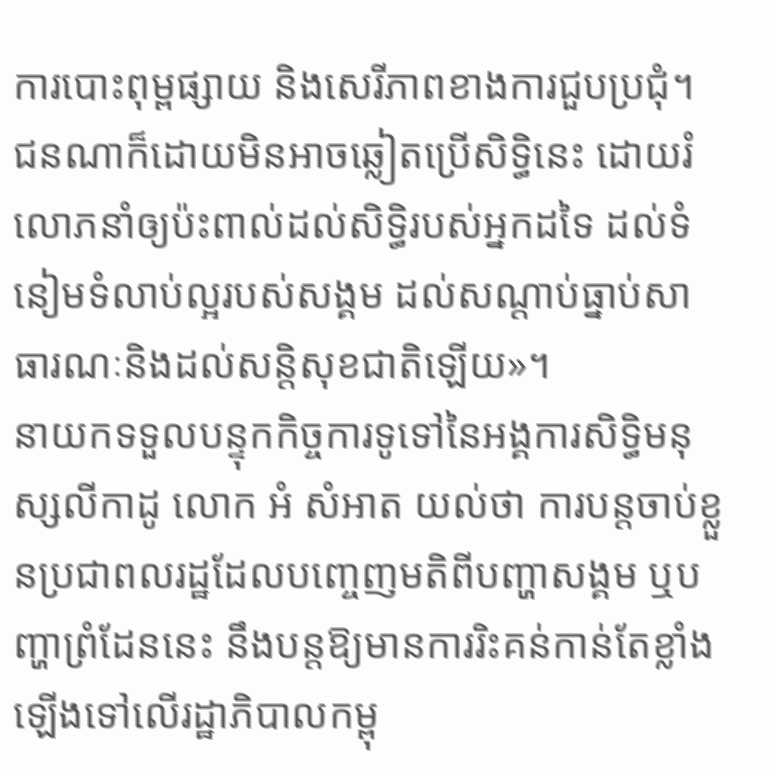ការបោះពុម្ពផ្សាយ និងសេរីភាពខាងការជួបប្រជុំ។ ជនណាក៏ដោយមិនអាចឆ្លៀតប្រើសិទ្ធិនេះ ដោយរំលោភនាំឲ្យប៉ះពាល់ដល់សិទ្ធិរបស់អ្នកដទៃ ដល់ទំនៀមទំលាប់ល្អរបស់សង្គម ដល់សណ្តាប់ធ្នាប់សាធារណៈនិងដល់សន្តិសុខជាតិឡើយ»។
នាយកទទួលបន្ទុកកិច្ចការទូទៅនៃអង្គការសិទ្ធិមនុស្សលីកាដូ លោក អំ សំអាត យល់ថា ការបន្តចាប់ខ្លួនប្រជាពលរដ្ឋដែលបញ្ចេញមតិពីបញ្ហាសង្គម ឬបញ្ហាព្រំដែននេះ នឹងបន្តឱ្យមានការរិះគន់កាន់តែខ្លាំងឡើងទៅលើរដ្ឋាភិបាលកម្ពុ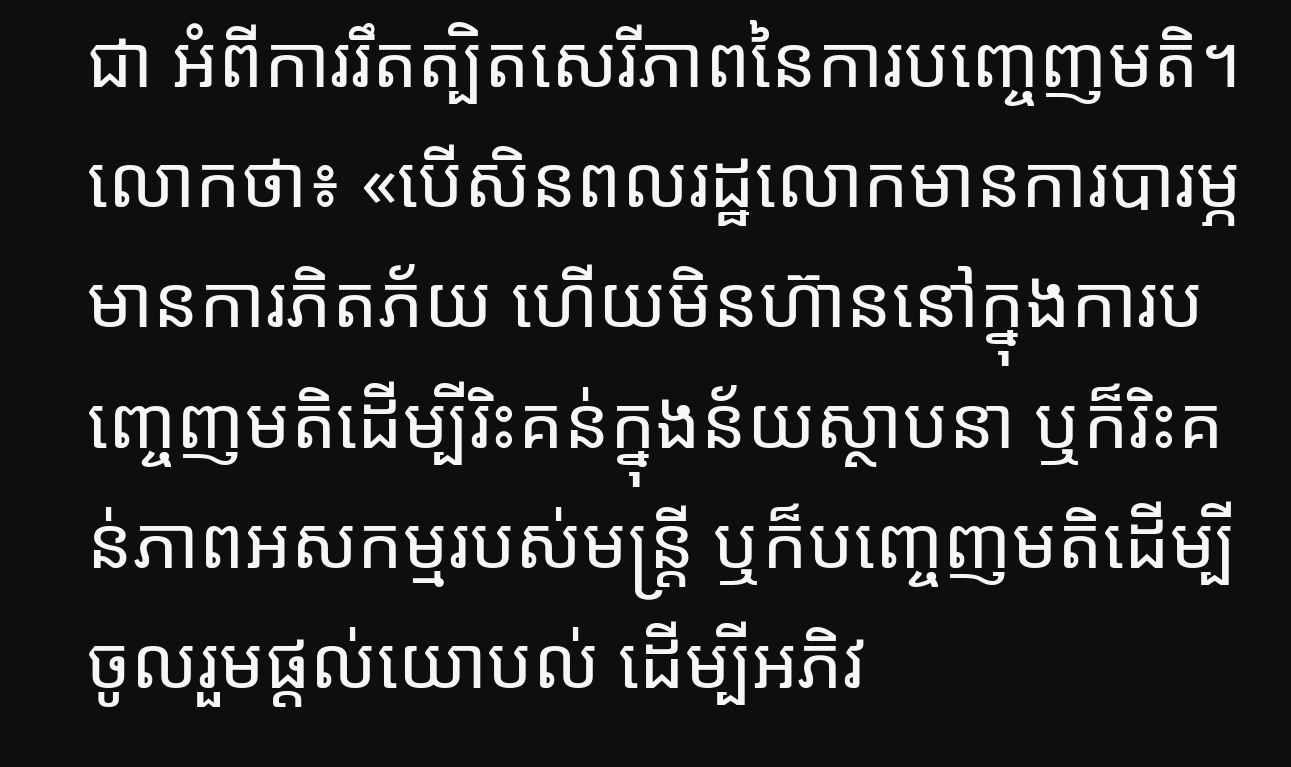ជា អំពីការរឹតត្បិតសេរីភាពនៃការបញ្ចេញមតិ។
លោកថា៖ «បើសិនពលរដ្ឋលោកមានការបារម្ភ មានការភិតភ័យ ហើយមិនហ៊ាននៅក្នុងការបញ្ចេញមតិដើម្បីរិះគន់ក្នុងន័យស្ថាបនា ឬក៏រិះគន់ភាពអសកម្មរបស់មន្ត្រី ឬក៏បញ្ចេញមតិដើម្បីចូលរួមផ្តល់យោបល់ ដើម្បីអភិវ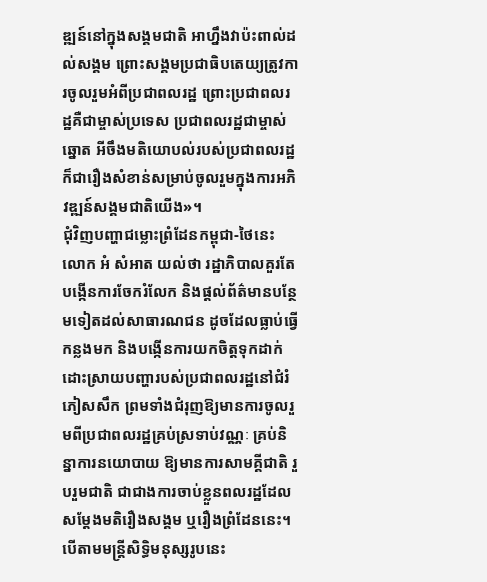ឌ្ឍន៍នៅក្នុងសង្គមជាតិ អាហ្នឹងវាប៉ះពាល់ដល់សង្គម ព្រោះសង្គមប្រជាធិបតេយ្យត្រូវការចូលរួមអំពីប្រជាពលរដ្ឋ ព្រោះប្រជាពលរដ្ឋគឺជាម្ចាស់ប្រទេស ប្រជាពលរដ្ឋជាម្ចាស់ឆ្នោត អីចឹងមតិយោបល់របស់ប្រជាពលរដ្ឋក៏ជារឿងសំខាន់សម្រាប់ចូលរួមក្នុងការអភិវឌ្ឍន៍សង្គមជាតិយើង»។
ជុំវិញបញ្ហាជម្លោះព្រំដែនកម្ពុជា-ថៃនេះ លោក អំ សំអាត យល់ថា រដ្ឋាភិបាលគួរតែបង្កើនការចែករំលែក និងផ្តល់ព័ត៌មានបន្ថែមទៀតដល់សាធារណជន ដូចដែលធ្លាប់ធ្វើកន្លងមក និងបង្កើនការយកចិត្តទុកដាក់ដោះស្រាយបញ្ហារបស់ប្រជាពលរដ្ឋនៅជំរំភៀសសឹក ព្រមទាំងជំរុញឱ្យមានការចូលរួមពីប្រជាពលរដ្ឋគ្រប់ស្រទាប់វណ្ណៈ គ្រប់និន្នាការនយោបាយ ឱ្យមានការសាមគ្គីជាតិ រួបរួមជាតិ ជាជាងការចាប់ខ្លួនពលរដ្ឋដែលសម្តែងមតិរឿងសង្គម ឬរឿងព្រំដែននេះ។
បើតាមមន្ត្រីសិទ្ធិមនុស្សរូបនេះ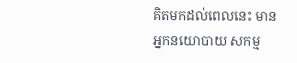គិតមកដល់ពេលនេះ មានអ្នកនយោបាយ សកម្ម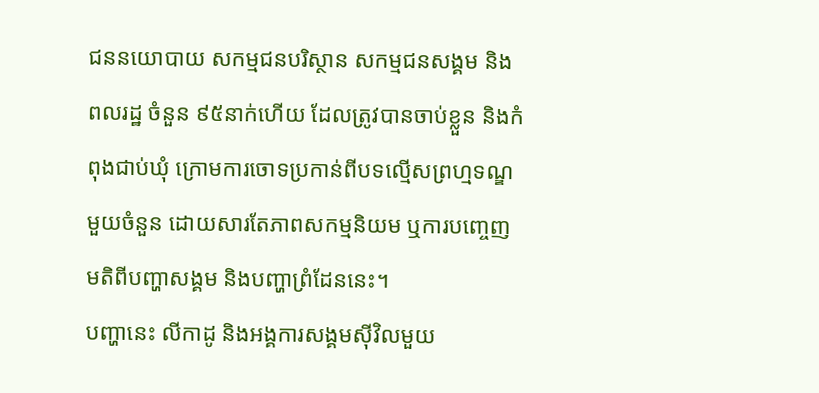ជននយោបាយ សកម្មជនបរិស្ថាន សកម្មជនសង្គម និងពលរដ្ឋ ចំនួន ៩៥នាក់ហើយ ដែលត្រូវបានចាប់ខ្លួន និងកំពុងជាប់ឃុំ ក្រោមការចោទប្រកាន់ពីបទល្មើសព្រហ្មទណ្ឌមួយចំនួន ដោយសារតែភាពសកម្មនិយម ឬការបញ្ចេញមតិពីបញ្ហាសង្គម និងបញ្ហាព្រំដែននេះ។
បញ្ហានេះ លីកាដូ និងអង្គការសង្គមស៊ីវិលមួយ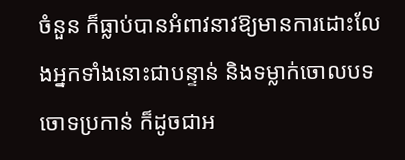ចំនួន ក៏ធ្លាប់បានអំពាវនាវឱ្យមានការដោះលែងអ្នកទាំងនោះជាបន្ទាន់ និងទម្លាក់ចោលបទចោទប្រកាន់ ក៏ដូចជាអ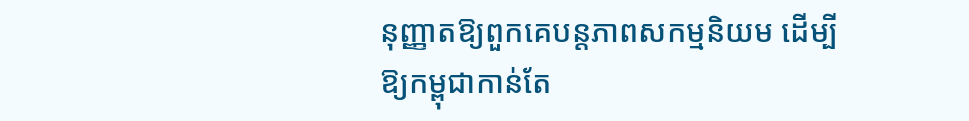នុញ្ញាតឱ្យពួកគេបន្តភាពសកម្មនិយម ដើម្បីឱ្យកម្ពុជាកាន់តែ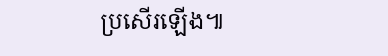ប្រសើរឡើង៕